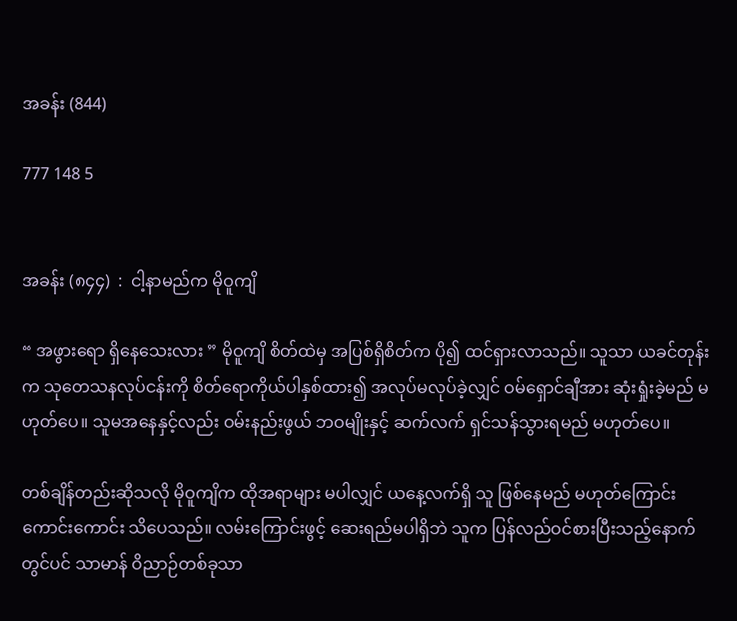အခန်း (844)

777 148 5


အခန်း (၈၄၄)  :  ငါ့နာမည်က မိုဝူကျိ

“ အဖွားရော ရှိနေသေးလား ” မိုဝူကျိ စိတ်ထဲမှ အပြစ်ရှိစိတ်က ပို၍ ထင်ရှားလာသည်။ သူသာ ယခင်တုန်းက သုတေသနလုပ်ငန်းကို စိတ်ရောကိုယ်ပါနှစ်ထား၍ အလုပ်မလုပ်ခဲ့လျှင် ဝမ်ရှောင်ချီအား ဆုံးရှုံးခဲ့မည် မဟုတ်ပေ။ သူမအနေနှင့်လည်း ဝမ်းနည်းဖွယ် ဘဝမျိုးနှင့် ဆက်လက် ရှင်သန်သွားရမည် မဟုတ်ပေ။

တစ်ချိန်တည်းဆိုသလို မိုဝူကျိက ထိုအရာများ မပါလျှင် ယနေ့လက်ရှိ သူ ဖြစ်နေမည် မဟုတ်ကြောင်း ကောင်းကောင်း သိပေသည်။ လမ်းကြောင်းဖွင့် ဆေးရည်မပါရှိဘဲ သူက ပြန်လည်ဝင်စားပြီးသည့်နောက်တွင်ပင် သာမာန် ဝိညာဉ်တစ်ခုသာ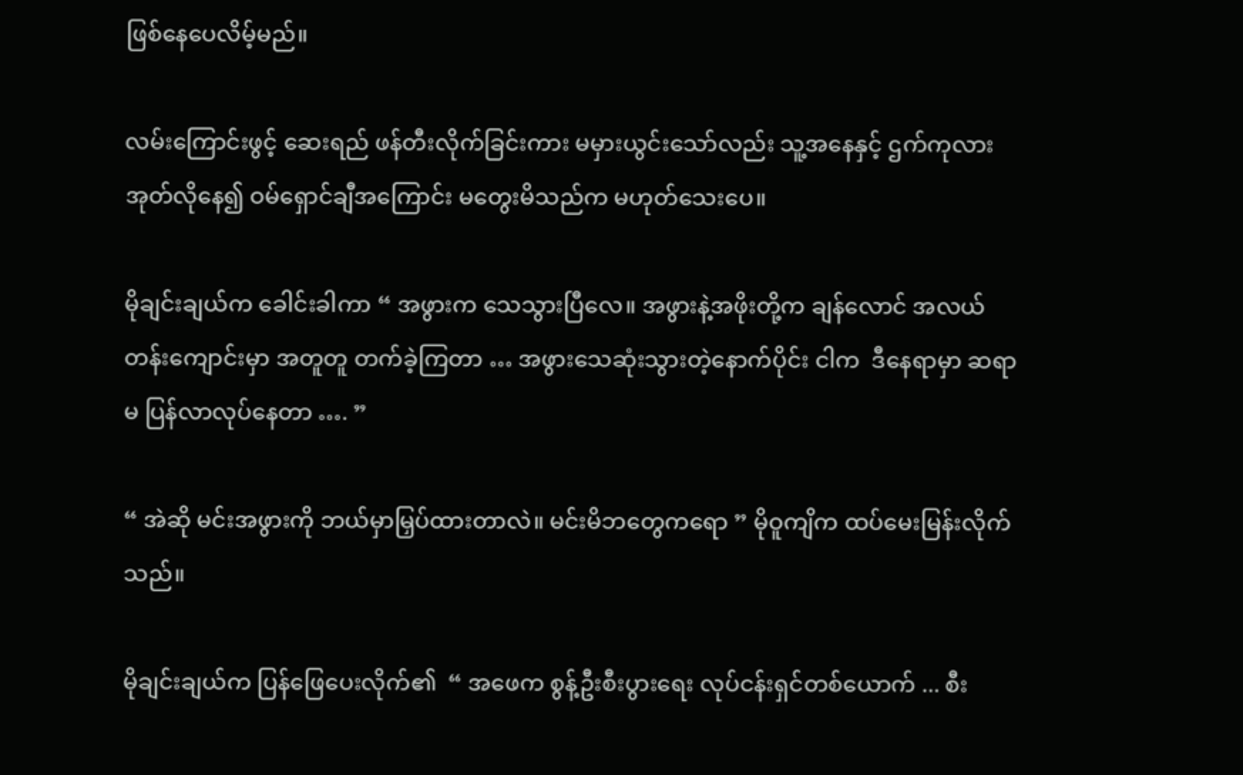ဖြစ်နေပေလိမ့်မည်။

လမ်းကြောင်းဖွင့် ဆေးရည် ဖန်တီးလိုက်ခြင်းကား မမှားယွင်းသော်လည်း သူ့အနေနှင့် ဌက်ကုလားအုတ်လိုနေ၍ ဝမ်ရှောင်ချီအကြောင်း မတွေးမိသည်က မဟုတ်သေးပေ။

မိုချင်းချယ်က ခေါင်းခါကာ “ အဖွားက သေသွားပြီလေ။ အဖွားနဲ့အဖိုးတို့က ချန်လောင် အလယ်တန်းကျောင်းမှာ အတူတူ တက်ခဲ့ကြတာ … အဖွားသေဆုံးသွားတဲ့နောက်ပိုင်း ငါက  ဒီနေရာမှာ ဆရာမ ပြန်လာလုပ်နေတာ …. ”

“ အဲဆို မင်းအဖွားကို ဘယ်မှာမြှပ်ထားတာလဲ။ မင်းမိဘတွေကရော ” မိုဝူကျိက ထပ်မေးမြန်းလိုက်သည်။

မိုချင်းချယ်က ပြန်ဖြေပေးလိုက်၏  “ အဖေက စွန့်ဦးစီးပွားရေး လုပ်ငန်းရှင်တစ်ယောက် ... စီး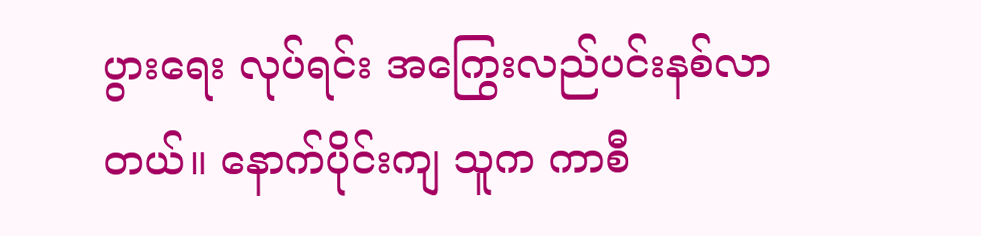ပွားရေး လုပ်ရင်း အကြွေးလည်ပင်းနစ်လာတယ်။ နောက်ပိုင်းကျ သူက ကာစီ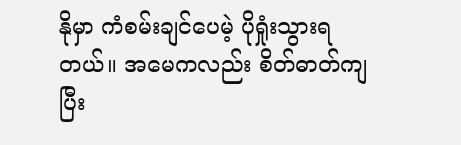နိုမှာ ကံစမ်းချင်ပေမဲ့ ပိုရှုံးသွားရတယ်။ အမေကလည်း စိတ်ဓာတ်ကျပြီး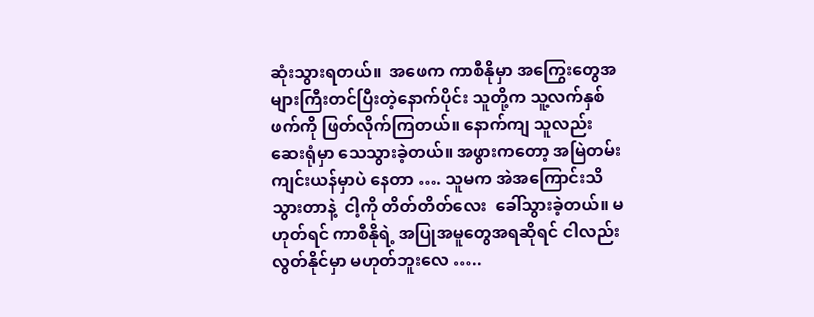ဆုံးသွားရတယ်။  အဖေက ကာစီနိုမှာ အကြွေးတွေအများကြီးတင်ပြီးတဲ့နောက်ပိုင်း သူတို့က သူ့လက်နှစ်ဖက်ကို ဖြတ်လိုက်ကြတယ်။ နောက်ကျ သူလည်း ဆေးရုံမှာ သေသွားခဲ့တယ်။ အဖွားကတော့ အမြဲတမ်း ကျင်းယန်မှာပဲ နေတာ …. သူမက အဲအကြောင်းသိသွားတာနဲ့  ငါ့ကို တိတ်တိတ်လေး  ခေါ်သွားခဲ့တယ်။ မဟုတ်ရင် ကာစီနိုရဲ့ အပြုအမူတွေအရဆိုရင် ငါလည်း လွတ်နိုင်မှာ မဟုတ်ဘူးလေ …..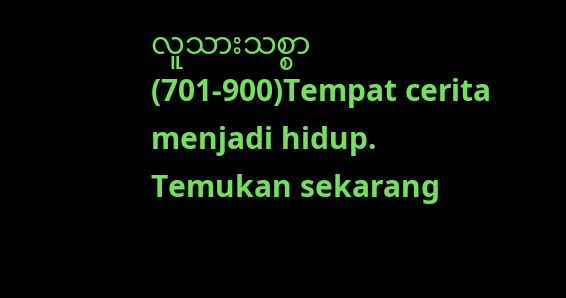လူသားသစ္စာ (701-900)Tempat cerita menjadi hidup. Temukan sekarang